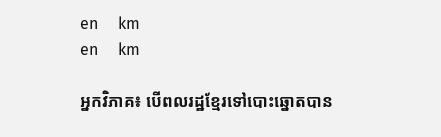en     km
en     km

អ្នកវិភាគ៖ បើពលរដ្ឋខ្មែរទៅបោះឆ្នោតបាន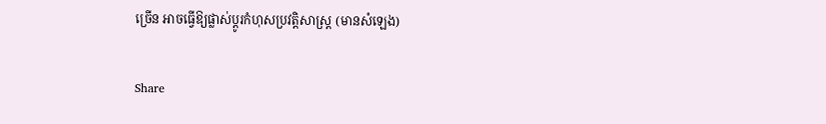ច្រើន អាចធ្វើឱ្យផ្លាស់ប្ដូរកំហុសប្រវត្តិសាស្ត្រ (មានសំឡេង)

Share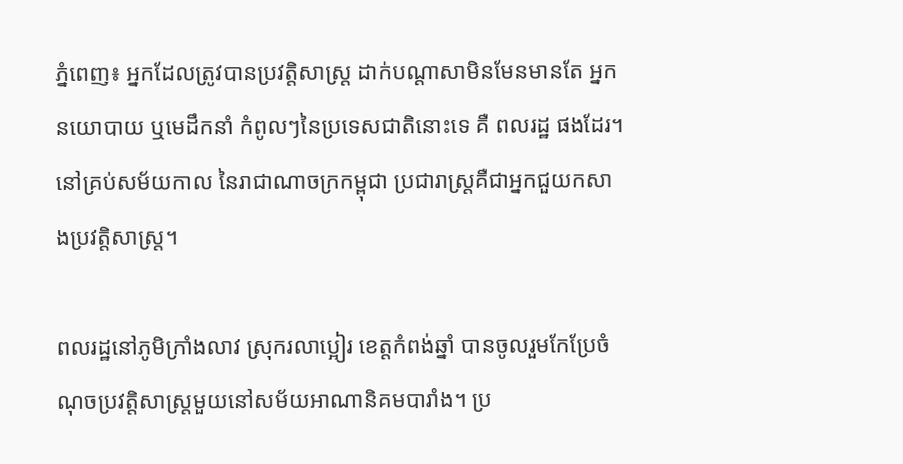ភ្នំពេញ៖ អ្នកដែលត្រូវបានប្រវត្តិសាស្ត្រ ដាក់បណ្ដាសាមិនមែនមានតែ អ្នកនយោបាយ ឬមេដឹកនាំ កំពូលៗនៃប្រទេសជាតិនោះទេ គឺ ពលរដ្ឋ ផងដែរ។ នៅគ្រប់សម័យកាល នៃរាជាណាចក្រកម្ពុជា ប្រជារាស្ត្រគឺជាអ្នកជួយកសាងប្រវត្តិសាស្ត្រ។

ពលរដ្ឋនៅភូមិក្រាំងលាវ ស្រុករលាប្អៀរ ខេត្តកំពង់ឆ្នាំ បានចូលរួមកែប្រែចំណុចប្រវត្តិសាស្ត្រមួយនៅសម័យអាណានិគមបារាំង។ ប្រ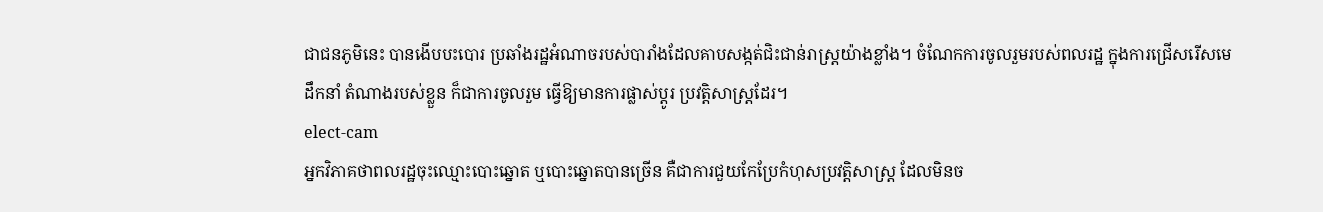ជាជនភូមិនេះ បានងើបបះបោរ ប្រឆាំងរដ្ឋអំណាចរបស់បារាំងដែលគាបសង្កត់ជិះជាន់រាស្ត្រយ៉ាងខ្លាំង។ ចំណែកការចូលរួមរបស់ពលរដ្ឋ ក្នុងការជ្រើសរើសមេដឹកនាំ តំណាងរបស់ខ្លួន ក៏ជាការចូលរួម ធ្វើឱ្យមានការផ្លាស់ប្ដូរ ប្រវត្តិសាស្ត្រដែរ។
elect-cam
អ្នកវិភាគថាពលរដ្ឋចុះឈ្មោះបោះឆ្នោត ឬបោះឆ្នោតបានច្រើន គឺជាការជួយកែប្រែកំហុសប្រវត្តិសាស្ត្រ ដែលមិនច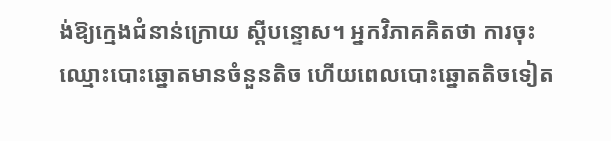ង់ឱ្យក្មេងជំនាន់ក្រោយ ស្ដីបន្ទោស។ អ្នកវិភាគគិតថា ការចុះឈ្មោះបោះឆ្នោតមានចំនួនតិច ហើយពេលបោះឆ្នោតតិចទៀត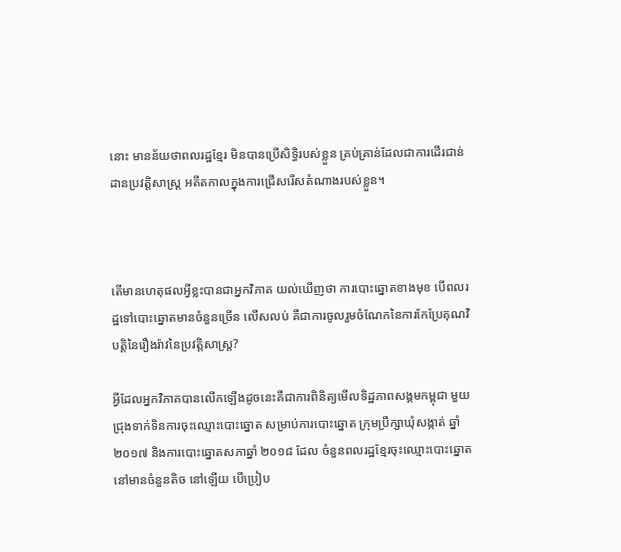នោះ មានន័យថាពលរដ្ឋខ្មែរ មិនបានប្រើសិទ្ធិរបស់ខ្លួន គ្រប់គ្រាន់ដែលជាការដើរជាន់ដានប្រវត្តិសាស្ត្រ អតីតកាលក្នុងការជ្រើសរើសតំណាងរបស់ខ្លួន។



តើមានហេតុផលអ្វីខ្លះបានជាអ្នកវិភាគ យល់ឃើញថា ការបោះឆ្នោតខាងមុខ បើពលរដ្ឋទៅបោះឆ្នោតមានចំនួនច្រើន លើសលប់ គឺជាការចូលរួមចំណែកនៃការកែប្រែគុណវិបត្តិនៃរឿងរ៉ាវនៃប្រវត្តិសាស្ត្រ?

អ្វីដែលអ្នកវិភាគបានលើកឡើងដូចនេះគឺជាការពិនិត្យមើលទិដ្ឋភាពសង្គមកម្ពុជា មួយជ្រុងទាក់ទិនការចុះឈ្មោះបោះឆ្នោត សម្រាប់ការបោះឆ្នោត ក្រុមប្រឹក្សាឃុំសង្កាត់ ឆ្នាំ ២០១៧ និងការបោះឆ្នោតសភាឆ្នាំ ២០១៨ ដែល ចំនួនពលរដ្ឋខ្មែរចុះឈ្មោះបោះឆ្នោតនៅមានចំនួនតិច នៅឡើយ បើប្រៀប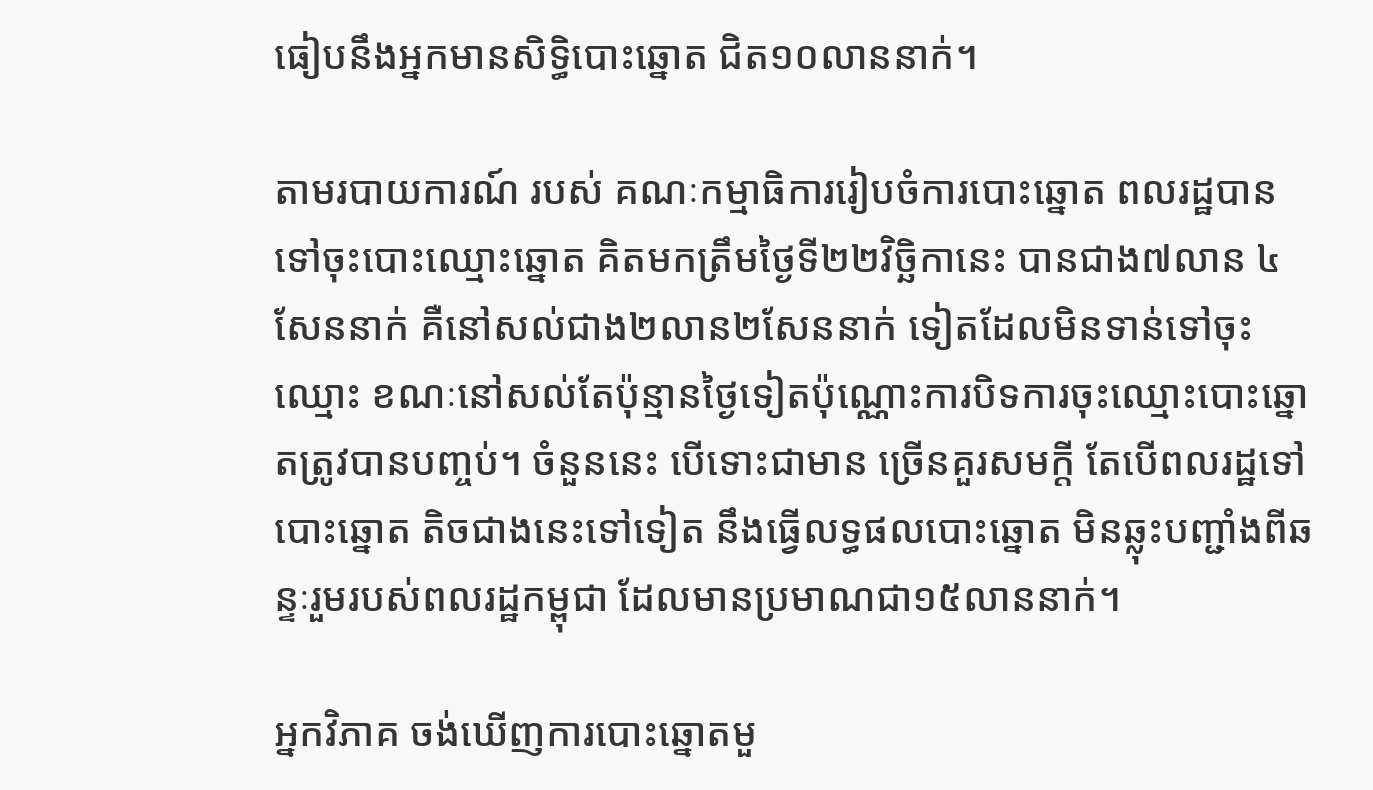ធៀបនឹងអ្នកមានសិទ្ធិបោះឆ្នោត ជិត១០លាននាក់។

តាមរបាយការណ៍ របស់ គណៈកម្មាធិការរៀបចំការបោះឆ្នោត ពលរដ្ឋបានទៅចុះបោះឈ្មោះឆ្នោត គិតមកត្រឹមថ្ងៃទី២២វិច្ឆិកានេះ បានជាង៧លាន ៤សែននាក់ គឺនៅសល់ជាង២លាន២សែននាក់ ទៀតដែលមិនទាន់ទៅចុះឈ្មោះ ខណៈនៅសល់តែប៉ុន្មានថ្ងៃទៀតប៉ុណ្ណោះការបិទការចុះឈ្មោះបោះឆ្នោតត្រូវបានបញ្ចប់។ ចំនួននេះ បើទោះជាមាន ច្រើនគួរសមក្ដី តែបើពលរដ្ឋទៅបោះឆ្នោត តិចជាងនេះទៅទៀត នឹងធ្វើលទ្ធផលបោះឆ្នោត មិនឆ្លុះបញ្ជាំងពីឆន្ទៈរួមរបស់ពលរដ្ឋកម្ពុជា ដែលមានប្រមាណជា១៥លាននាក់។

អ្នកវិភាគ ចង់ឃើញការបោះឆ្នោតមួ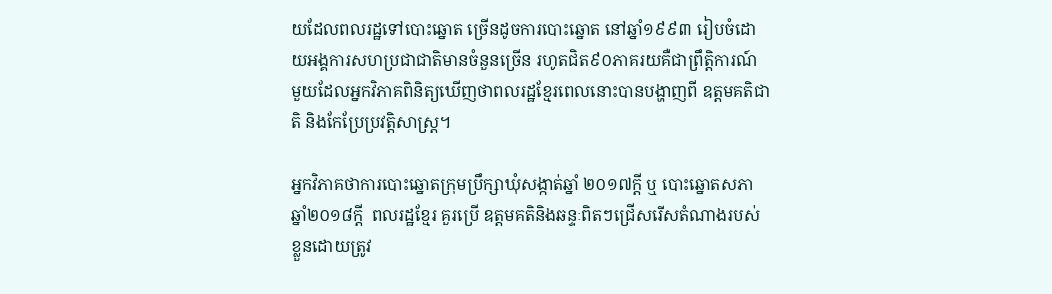យដែលពលរដ្ឋទៅបោះឆ្នោត ច្រើនដូចការបោះឆ្នោត នៅឆ្នាំ១៩៩៣ រៀបចំដោយអង្គការសហប្រជាជាតិមានចំនួនច្រើន រហូតជិត៩០ភាគរយគឺជាព្រឹតិ្តការណ៍ មួយដែលអ្នកវិភាគពិនិត្យឃើញថាពលរដ្ឋខ្មែរពេលនោះបានបង្ហាញពី ឧត្តមគតិជាតិ និងកែប្រែប្រវត្តិសាស្ត្រ។

អ្នកវិភាគថាការបោះឆ្នោតក្រុមប្រឹក្សាឃុំសង្កាត់ឆ្នាំ ២០១៧ក្ដី ឬ បោះឆ្នោតសភា ឆ្នាំ២០១៨ក្ដី  ពលរដ្ឋខ្មែរ គួរប្រើ ឧត្តមគតិនិងឆន្ទៈពិតៗជ្រើសរើសតំណាងរបស់ខ្លួនដោយត្រូវ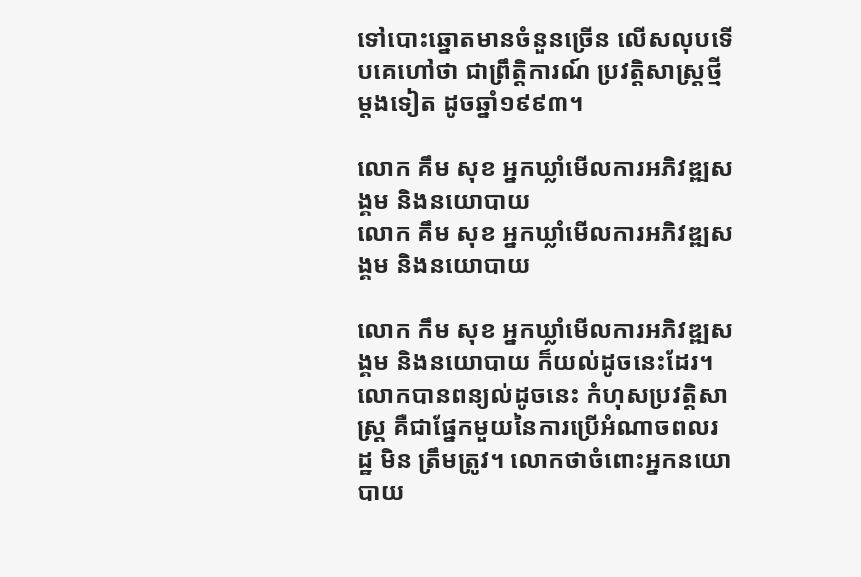ទៅបោះឆ្នោតមានចំនួនច្រើន លើសលុបទើបគេហៅថា ជាព្រឹត្តិការណ៍ ប្រវត្តិសាស្ត្រថ្មីម្ដងទៀត ដូចឆ្នាំ១៩៩៣។

លោក គឹម សុខ អ្នកឃ្លាំមើលការអភិវឌ្ឍសង្គម និងនយោបាយ
លោក គឹម សុខ អ្នកឃ្លាំមើលការអភិវឌ្ឍសង្គម និងនយោបាយ

លោក កឹម សុខ អ្នកឃ្លាំមើលការអភិវឌ្ឍសង្គម និងនយោបាយ ក៏យល់ដូចនេះដែរ។លោកបានពន្យល់ដូចនេះ កំហុសប្រវត្តិសាស្ត្រ គឺជាផ្នែកមួយនៃការប្រើអំណាចពលរដ្ឋ មិន ត្រឹមត្រូវ។ លោកថាចំពោះអ្នកនយោបាយ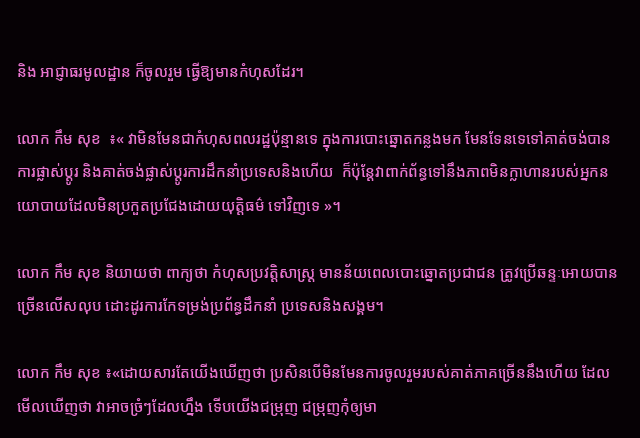និង អាជ្ញាធរមូលដ្ឋាន ក៏ចូលរួម ធ្វើឱ្យមានកំហុសដែរ។

លោក កឹម សុខ  ៖« វាមិនមែនជាកំហុសពលរដ្ឋប៉ុន្មានទេ ក្នុងការបោះឆ្នោតកន្លងមក មែនទែនទេទៅគាត់ចង់បានការផ្លាស់ប្ដូរ និងគាត់ចង់ផ្លាស់ប្ដូរការដឹកនាំប្រទេសនិងហើយ  ក៏ប៉ុន្ដែវាពាក់ព័ន្ធទៅនឹងភាពមិនក្លាហានរបស់អ្នកនយោបាយដែលមិនប្រកួតប្រជែងដោយយុត្ដិធម៌ ទៅវិញទេ »។

លោក កឹម សុខ និយាយថា ពាក្យថា កំហុសប្រវត្តិសាស្ត្រ មានន័យពេលបោះឆ្នោតប្រជាជន ត្រូវប្រើឆន្ទៈអោយបានច្រើនលើសលុប ដោះដូរការកែទម្រង់ប្រព័ន្ធដឹកនាំ ប្រទេសនិងសង្គម។

លោក កឹម សុខ ៖«ដោយសារតែយើងឃើញថា ប្រសិនបើមិនមែនការចូលរួមរបស់គាត់ភាគច្រើននឹងហើយ ដែលមើលឃើញថា វាអាចច្រំៗដែលហ្នឹង ទើបយើងជម្រុញ ជម្រុញកុំឲ្យមា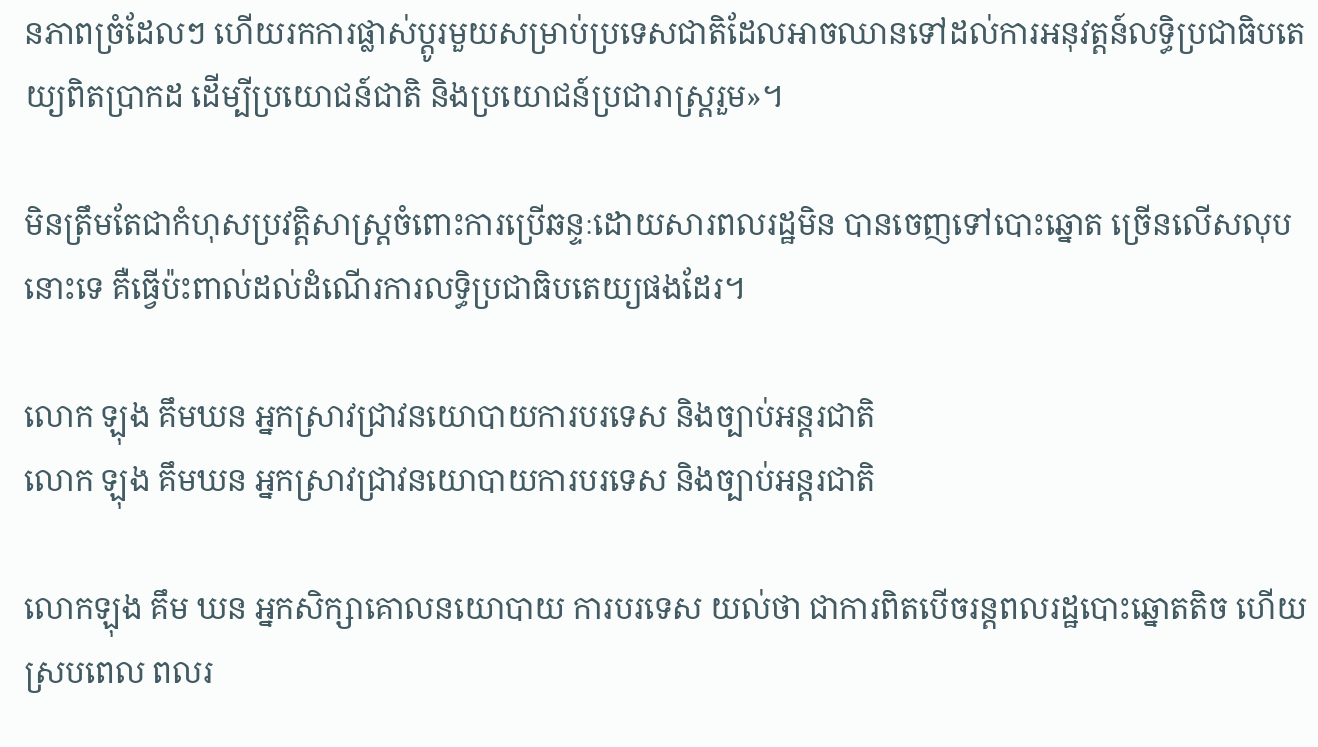នភាពច្រំដែលៗ ហើយរកការផ្លាស់ប្ដូរមួយសម្រាប់ប្រទេសជាតិដែលអាចឈានទៅដល់ការអនុវត្តន៍លទ្ធិប្រជាធិបតេយ្យពិតប្រាកដ ដើម្បីប្រយោជន៍ជាតិ និងប្រយោជន៍ប្រជារាស្រ្ដរួម»។

មិនត្រឹមតែជាកំហុសប្រវត្តិសាស្ត្រចំពោះការប្រើឆន្ទៈដោយសារពលរដ្ឋមិន បានចេញទៅបោះឆ្នោត ច្រើនលើសលុបនោះទេ គឺធ្វើប៉ះពាល់ដល់ដំណើរការលទ្ធិប្រជាធិបតេយ្យផងដែរ។

លោក ឡុង គឹមឃន អ្នកស្រាវជ្រាវនយោបាយការបរទេស និងច្បាប់អន្ដរជាតិ
លោក ឡុង គឹមឃន អ្នកស្រាវជ្រាវនយោបាយការបរទេស និងច្បាប់អន្ដរជាតិ

លោកឡុង គឹម ឃន អ្នកសិក្សាគោលនយោបាយ ការបរទេស យល់ថា ជាការពិតបើចរន្តពលរដ្ឋបោះឆ្នោតតិច ហើយស្របពេល ពលរ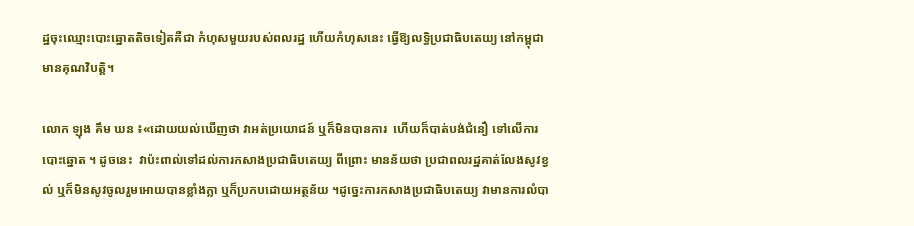ដ្ឋចុះឈ្មោះបោះឆ្នោតតិចទៀតគឺជា កំហុសមួយរបស់ពលរដ្ឋ ហើយកំហុសនេះ ធ្វើឱ្យលទ្ធិប្រជាធិបតេយ្យ នៅកម្ពុជាមានគុណវិបត្តិ។

លោក ឡុង គឹម ឃន ៖«ដោយយល់ឃើញថា វាអត់ប្រយោជន៍ ឬក៏មិនបានការ  ហើយក៏បាត់បង់ជំនឿ ទៅលើការបោះឆ្នោត ។ ដូចនេះ  វាប៉ះពាល់ទៅដល់ការកសាងប្រជាធិបតេយ្យ ពីព្រោះ មានន័យថា ប្រជាពលរដ្ឋគាត់លែងសូវខ្វល់ ឬក៏មិនសូវចូលរួមអោយបានខ្លាំងក្លា ឬក៏ប្រកបដោយអត្ថន័យ ។ដូច្នេះការកសាងប្រជាធិបតេយ្យ វាមានការលំបា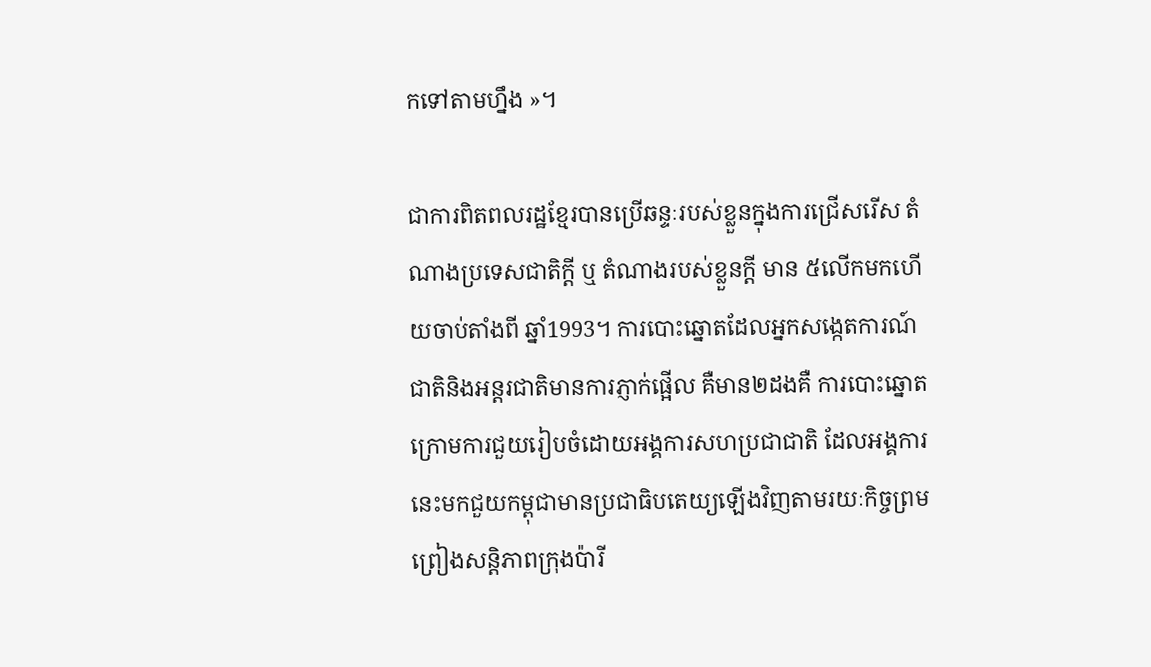កទៅតាមហ្នឹង »។

ជាការពិតពលរដ្ឋខ្មែរបានប្រើឆន្ទៈរបស់ខ្លួនក្នុងការជ្រើសរើស តំណាងប្រទេសជាតិក្ដី ឬ តំណាងរបស់ខ្លួនក្ដី មាន ៥លើកមកហើយចាប់តាំងពី ឆ្នាំ1993។ ការបោះឆ្នោតដែលអ្នកសង្កេតការណ៍ជាតិនិងអន្តរជាតិមានការភ្ញាក់ផ្អើល គឺមាន២ដងគឺ ការបោះឆ្នោតក្រោមការជួយរៀបចំដោយអង្គការសហប្រជាជាតិ ដែលអង្គការនេះមកជួយកម្ពុជាមានប្រជាធិបតេយ្យឡើងវិញតាមរយៈកិច្ចព្រមព្រៀងសន្តិភាពក្រុងប៉ារី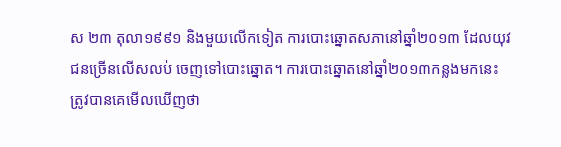ស ២៣ តុលា១៩៩១ និងមួយលើកទៀត ការបោះឆ្នោតសភានៅឆ្នាំ២០១៣ ដែលយុវជនច្រើនលើសលប់ ចេញទៅបោះឆ្នោត។ ការបោះឆ្នោតនៅឆ្នាំ២០១៣កន្លងមកនេះ ត្រូវបានគេមើលឃើញថា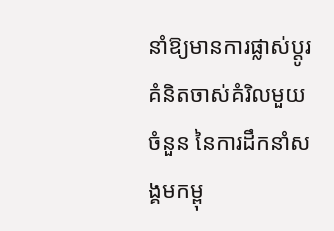នាំឱ្យមានការផ្លាស់ប្ដូរគំនិតចាស់គំរិលមួយចំនួន នៃការដឹកនាំសង្គមកម្ពុ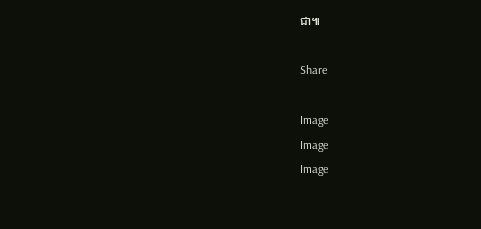ជា៕

Share

Image
Image
Image